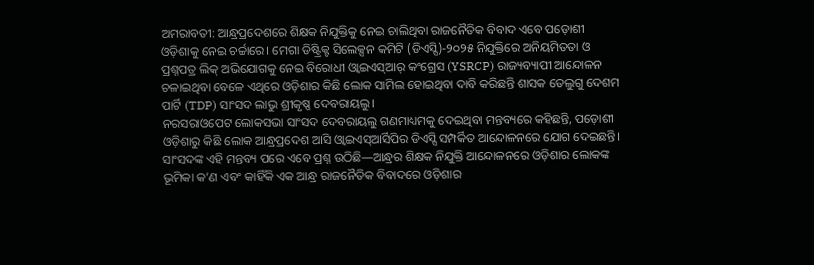ଅମରାବତୀ: ଆନ୍ଧ୍ରପ୍ରଦେଶରେ ଶିକ୍ଷକ ନିଯୁକ୍ତିକୁ ନେଇ ଚାଲିଥିବା ରାଜନୈତିକ ବିବାଦ ଏବେ ପଡ଼ୋଶୀ ଓଡ଼ିଶାକୁ ନେଇ ଚର୍ଚ୍ଚାରେ। ମେଗା ଡିଷ୍ଟ୍ରିକ୍ଟ ସିଲେକ୍ସନ କମିଟି (ଡିଏସ୍ସି)-୨୦୨୫ ନିଯୁକ୍ତିରେ ଅନିୟମିତତା ଓ ପ୍ରଶ୍ନପତ୍ର ଲିକ୍ ଅଭିଯୋଗକୁ ନେଇ ବିରୋଧୀ ଓ୍ୱାଇଏସ୍ଆର୍ କଂଗ୍ରେସ (YSRCP) ରାଜ୍ୟବ୍ୟାପୀ ଆନ୍ଦୋଳନ ଚଳାଇଥିବା ବେଳେ ଏଥିରେ ଓଡ଼ିଶାର କିଛି ଲୋକ ସାମିଲ ହୋଇଥିବା ଦାବି କରିଛନ୍ତି ଶାସକ ତେଲୁଗୁ ଦେଶମ ପାର୍ଟି (TDP) ସାଂସଦ ଲାଭୁ ଶ୍ରୀକୃଷ୍ଣ ଦେବରାୟଲୁ।
ନରସରାଓପେଟ ଲୋକସଭା ସାଂସଦ ଦେବରାୟଲୁ ଗଣମାଧ୍ୟମକୁ ଦେଇଥିବା ମନ୍ତବ୍ୟରେ କହିଛନ୍ତି, ପଡ଼ୋଶୀ ଓଡ଼ିଶାରୁ କିଛି ଲୋକ ଆନ୍ଧ୍ରପ୍ରଦେଶ ଆସି ଓ୍ୱାଇଏସ୍ଆର୍ସିପିର ଡିଏସ୍ସି ସମ୍ପର୍କିତ ଆନ୍ଦୋଳନରେ ଯୋଗ ଦେଇଛନ୍ତି। ସାଂସଦଙ୍କ ଏହି ମନ୍ତବ୍ୟ ପରେ ଏବେ ପ୍ରଶ୍ନ ଉଠିଛି—ଆନ୍ଧ୍ରର ଶିକ୍ଷକ ନିଯୁକ୍ତି ଆନ୍ଦୋଳନରେ ଓଡ଼ିଶାର ଲୋକଙ୍କ ଭୂମିକା କ’ଣ ଏବଂ କାହିଁକି ଏକ ଆନ୍ଧ୍ର ରାଜନୈତିକ ବିବାଦରେ ଓଡ଼ିଶାର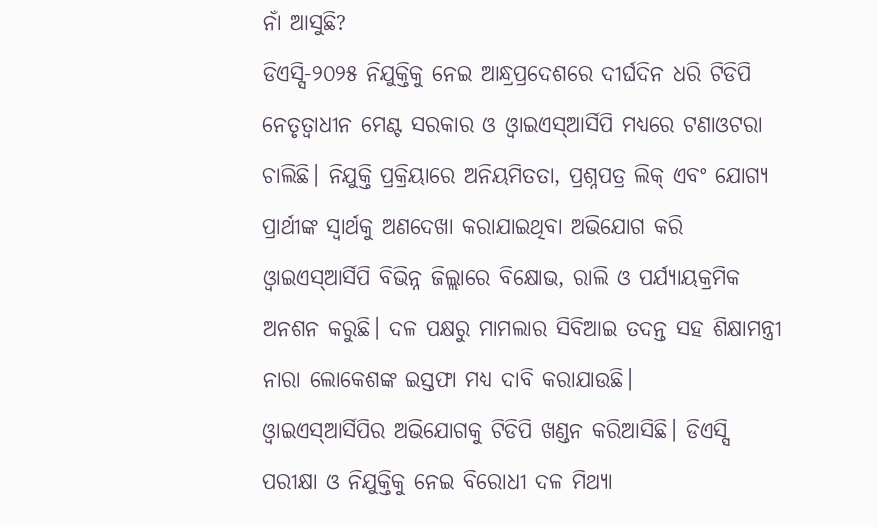ନାଁ ଆସୁଛି?
ଡିଏସ୍ସି-୨୦୨୫ ନିଯୁକ୍ତିକୁ ନେଇ ଆନ୍ଧ୍ରପ୍ରଦେଶରେ ଦୀର୍ଘଦିନ ଧରି ଟିଡିପି ନେତୃତ୍ୱାଧୀନ ମେଣ୍ଟ ସରକାର ଓ ଓ୍ୱାଇଏସ୍ଆର୍ସିପି ମଧ୍ୟରେ ଟଣାଓଟରା ଚାଲିଛି। ନିଯୁକ୍ତି ପ୍ରକ୍ରିୟାରେ ଅନିୟମିତତା, ପ୍ରଶ୍ନପତ୍ର ଲିକ୍ ଏବଂ ଯୋଗ୍ୟ ପ୍ରାର୍ଥୀଙ୍କ ସ୍ୱାର୍ଥକୁ ଅଣଦେଖା କରାଯାଇଥିବା ଅଭିଯୋଗ କରି ଓ୍ୱାଇଏସ୍ଆର୍ସିପି ବିଭିନ୍ନ ଜିଲ୍ଲାରେ ବିକ୍ଷୋଭ, ରାଲି ଓ ପର୍ଯ୍ୟାୟକ୍ରମିକ ଅନଶନ କରୁଛି। ଦଳ ପକ୍ଷରୁ ମାମଲାର ସିବିଆଇ ତଦନ୍ତ ସହ ଶିକ୍ଷାମନ୍ତ୍ରୀ ନାରା ଲୋକେଶଙ୍କ ଇସ୍ତଫା ମଧ୍ୟ ଦାବି କରାଯାଉଛି।
ଓ୍ୱାଇଏସ୍ଆର୍ସିପିର ଅଭିଯୋଗକୁ ଟିଡିପି ଖଣ୍ଡନ କରିଆସିଛି। ଡିଏସ୍ସି ପରୀକ୍ଷା ଓ ନିଯୁକ୍ତିକୁ ନେଇ ବିରୋଧୀ ଦଳ ମିଥ୍ୟା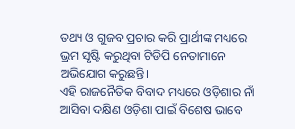ତଥ୍ୟ ଓ ଗୁଜବ ପ୍ରଚାର କରି ପ୍ରାର୍ଥୀଙ୍କ ମଧ୍ୟରେ ଭ୍ରମ ସୃଷ୍ଟି କରୁଥିବା ଟିଡିପି ନେତାମାନେ ଅଭିଯୋଗ କରୁଛନ୍ତି।
ଏହି ରାଜନୈତିକ ବିବାଦ ମଧ୍ୟରେ ଓଡ଼ିଶାର ନାଁ ଆସିବା ଦକ୍ଷିଣ ଓଡ଼ିଶା ପାଇଁ ବିଶେଷ ଭାବେ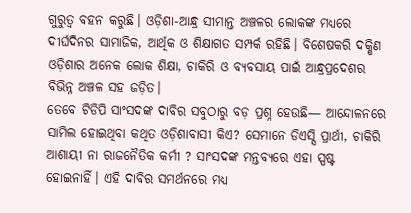ଗୁରୁତ୍ୱ ବହନ କରୁଛି। ଓଡ଼ିଶା-ଆନ୍ଧ୍ର ସୀମାନ୍ତ ଅଞ୍ଚଳର ଲୋକଙ୍କ ମଧ୍ୟରେ ଦୀର୍ଘଦିନର ସାମାଜିକ, ଆର୍ଥିକ ଓ ଶିକ୍ଷାଗତ ସମ୍ପର୍କ ରହିଛି। ବିଶେଷକରି ଦକ୍ଷିଣ ଓଡ଼ିଶାର ଅନେକ ଲୋକ ଶିକ୍ଷା, ଚାକିରି ଓ ବ୍ୟବସାୟ ପାଇଁ ଆନ୍ଧ୍ରପ୍ରଦେଶର ବିଭିନ୍ନ ଅଞ୍ଚଳ ସହ ଜଡ଼ିତ।
ତେବେ ଟିଡିପି ସାଂସଦଙ୍କ ଦାବିର ସବୁଠାରୁ ବଡ଼ ପ୍ରଶ୍ନ ହେଉଛି— ଆନ୍ଦୋଳନରେ ସାମିଲ ହୋଇଥିବା କଥିତ ଓଡ଼ିଶାବାସୀ କିଏ? ସେମାନେ ଡିଏସ୍ସି ପ୍ରାର୍ଥୀ, ଚାକିରି ଆଶାୟୀ ନା ରାଜନୈତିକ କର୍ମୀ ? ସାଂସଦଙ୍କ ମନ୍ତବ୍ୟରେ ଏହା ସ୍ପଷ୍ଟ ହୋଇନାହିଁ। ଏହି ଦାବିର ସମର୍ଥନରେ ମଧ୍ୟ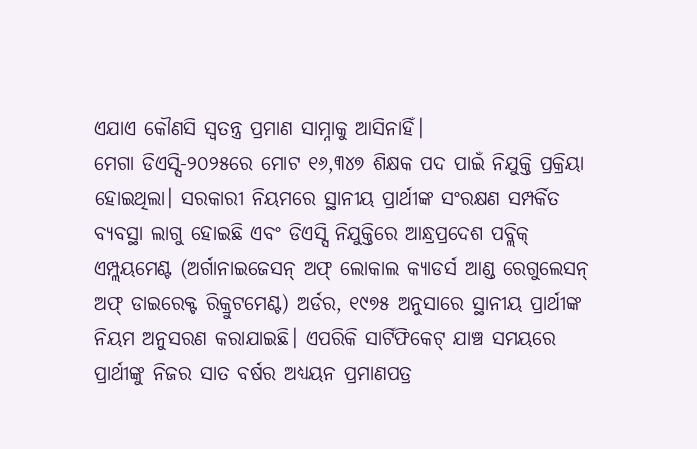ଏଯାଏ କୌଣସି ସ୍ୱତନ୍ତ୍ର ପ୍ରମାଣ ସାମ୍ନାକୁ ଆସିନାହିଁ।
ମେଗା ଡିଏସ୍ସି-୨୦୨୫ରେ ମୋଟ ୧୬,୩୪୭ ଶିକ୍ଷକ ପଦ ପାଇଁ ନିଯୁକ୍ତି ପ୍ରକ୍ରିୟା ହୋଇଥିଲା। ସରକାରୀ ନିୟମରେ ସ୍ଥାନୀୟ ପ୍ରାର୍ଥୀଙ୍କ ସଂରକ୍ଷଣ ସମ୍ପର୍କିତ ବ୍ୟବସ୍ଥା ଲାଗୁ ହୋଇଛି ଏବଂ ଡିଏସ୍ସି ନିଯୁକ୍ତିରେ ଆନ୍ଧ୍ରପ୍ରଦେଶ ପବ୍ଲିକ୍ ଏମ୍ପ୍ଲୟମେଣ୍ଟ (ଅର୍ଗାନାଇଜେସନ୍ ଅଫ୍ ଲୋକାଲ କ୍ୟାଡର୍ସ ଆଣ୍ଡ ରେଗୁଲେସନ୍ ଅଫ୍ ଡାଇରେକ୍ଟ ରିକ୍ରୁଟମେଣ୍ଟ) ଅର୍ଡର, ୧୯୭୫ ଅନୁସାରେ ସ୍ଥାନୀୟ ପ୍ରାର୍ଥୀଙ୍କ ନିୟମ ଅନୁସରଣ କରାଯାଇଛି। ଏପରିକି ସାର୍ଟିଫିକେଟ୍ ଯାଞ୍ଚ ସମୟରେ ପ୍ରାର୍ଥୀଙ୍କୁ ନିଜର ସାତ ବର୍ଷର ଅଧ୍ୟୟନ ପ୍ରମାଣପତ୍ର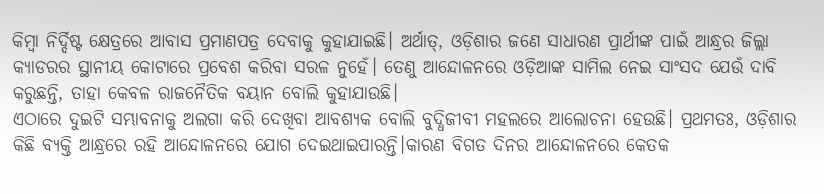କିମ୍ବା ନିର୍ଦ୍ଦିଷ୍ଟ କ୍ଷେତ୍ରରେ ଆବାସ ପ୍ରମାଣପତ୍ର ଦେବାକୁ କୁହାଯାଇଛି। ଅର୍ଥାତ୍, ଓଡ଼ିଶାର ଜଣେ ସାଧାରଣ ପ୍ରାର୍ଥୀଙ୍କ ପାଇଁ ଆନ୍ଧ୍ରର ଜିଲ୍ଲା କ୍ୟାଡରର ସ୍ଥାନୀୟ କୋଟାରେ ପ୍ରବେଶ କରିବା ସରଳ ନୁହେଁ। ତେଣୁ ଆନ୍ଦୋଳନରେ ଓଡ଼ିଆଙ୍କ ସାମିଲ ନେଇ ସାଂସଦ ଯେଉଁ ଦାବି କରୁଛନ୍ତି, ତାହା କେବଳ ରାଜନୈତିକ ବୟାନ ବୋଲି କୁହାଯାଉଛି।
ଏଠାରେ ଦୁଇଟି ସମ୍ଭାବନାକୁ ଅଲଗା କରି ଦେଖିବା ଆବଶ୍ୟକ ବୋଲି ବୁଦ୍ଧିଜୀବୀ ମହଲରେ ଆଲୋଚନା ହେଉଛି। ପ୍ରଥମତଃ, ଓଡ଼ିଶାର କିଛି ବ୍ୟକ୍ତି ଆନ୍ଧ୍ରରେ ରହି ଆନ୍ଦୋଳନରେ ଯୋଗ ଦେଇଥାଇପାରନ୍ତି।କାରଣ ବିଗତ ଦିନର ଆନ୍ଦୋଳନରେ କେତକ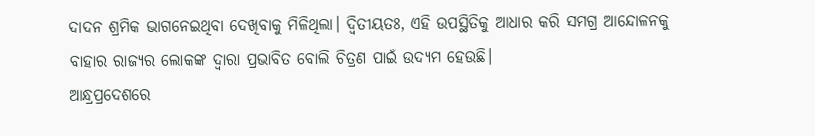ଦାଦନ ଶ୍ରମିକ ଭାଗନେଇଥିବା ଦେଖିବାକୁ ମିଳିଥିଲା। ଦ୍ୱିତୀୟତଃ, ଏହି ଉପସ୍ଥିତିକୁ ଆଧାର କରି ସମଗ୍ର ଆନ୍ଦୋଳନକୁ ବାହାର ରାଜ୍ୟର ଲୋକଙ୍କ ଦ୍ୱାରା ପ୍ରଭାବିତ ବୋଲି ଚିତ୍ରଣ ପାଇଁ ଉଦ୍ୟମ ହେଉଛି।
ଆନ୍ଧ୍ରପ୍ରଦେଶରେ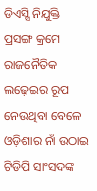ଡିଏସ୍ସି ନିଯୁକ୍ତି ପ୍ରସଙ୍ଗ କ୍ରମେ ରାଜନୈତିକ ଲଢ଼େଇର ରୂପ ନେଉଥିବା ବେଳେ ଓଡ଼ିଶାର ନାଁ ଉଠାଇ ଟିଡିପି ସାଂସଦଙ୍କ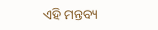ଏହି ମନ୍ତବ୍ୟ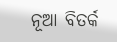ନୂଆ ବିତର୍କ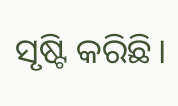ସୃଷ୍ଟି କରିଛି।